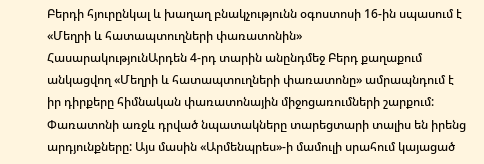Բերդի հյուրընկալ և խաղաղ բնակչությունն օգոստոսի 16-ին սպասում է «Մեղրի և հատապտուղների փառատոնին»
ՀասարակությունԱրդեն 4-րդ տարին անընդմեջ Բերդ քաղաքում անկացվող «Մեղրի և հատապտուղների փառատոնը» ամրապնդում է իր դիրքերը հիմնական փառատոնային միջոցառումների շարքում: Փառատոնի առջև դրված նպատակները տարեցտարի տալիս են իրենց արդյունքները: Այս մասին «Արմենպրես»-ի մամուլի սրահում կայացած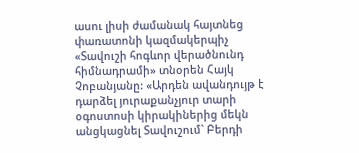ասու լիսի ժամանակ հայտնեց փառատոնի կազմակերպիչ «Տավուշի հոգևոր վերածնունդ հիմնադրամի» տնօրեն Հայկ Չոբանյանը: «Արդեն ավանդույթ է դարձել յուրաքանչյուր տարի օգոստոսի կիրակիներից մեկն անցկացնել Տավուշում` Բերդի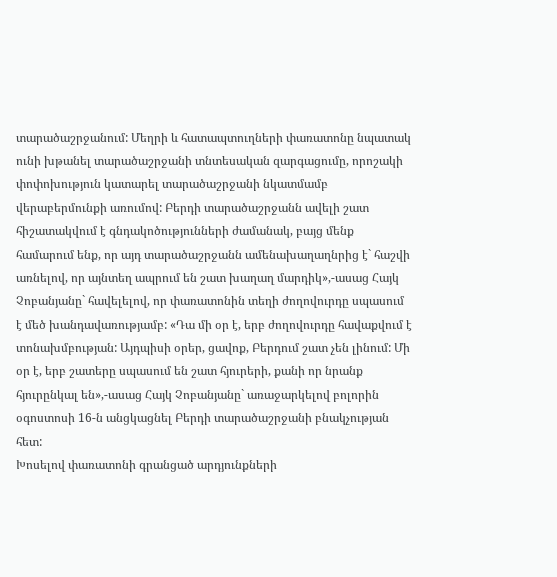տարածաշրջանում: Մեղրի և հատապտուղների փառատոնը նպատակ ունի խթանել տարածաշրջանի տնտեսական զարգացումը, որոշակի փոփոխություն կատարել տարածաշրջանի նկատմամբ վերաբերմունքի առումով: Բերդի տարածաշրջանն ավելի շատ հիշատակվում է գնդակոծությունների ժամանակ, բայց մենք համարում ենք, որ այդ տարածաշրջանն ամենախաղաղնրից է` հաշվի առնելով, որ այնտեղ ապրում են շատ խաղաղ մարդիկ»,-ասաց Հայկ Չոբանյանը` հավելելով, որ փառատոնին տեղի ժողովուրդը սպասում է մեծ խանդավառությամբ: «Դա մի օր է, երբ ժողովուրդը հավաքվում է տոնախմբության: Այդպիսի օրեր, ցավոք, Բերդում շատ չեն լինում: Մի օր է, երբ շատերը սպասում են շատ հյուրերի, քանի որ նրանք հյուրընկալ են»,-ասաց Հայկ Չոբանյանը` առաջարկելով բոլորին օգոստոսի 16-ն անցկացնել Բերդի տարածաշրջանի բնակչության հետ:
Խոսելով փառատոնի գրանցած արդյունքների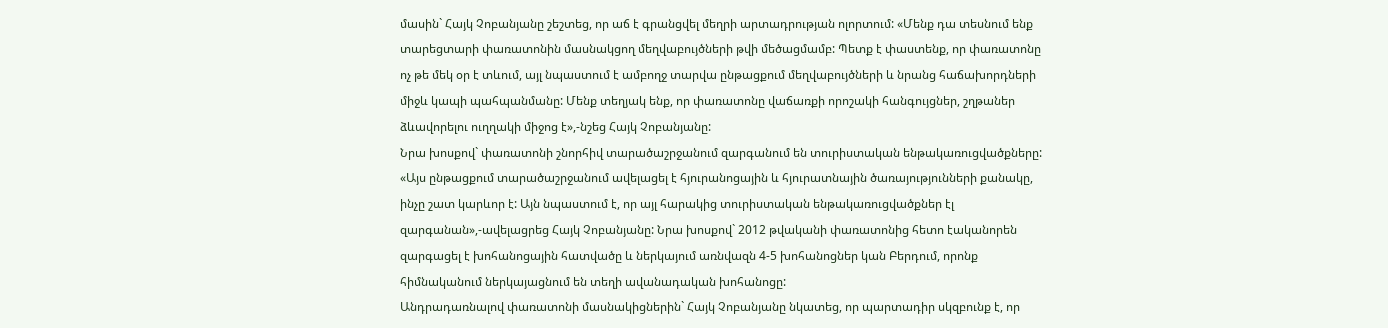մասին` Հայկ Չոբանյանը շեշտեց, որ աճ է գրանցվել մեղրի արտադրության ոլորտում: «Մենք դա տեսնում ենք տարեցտարի փառատոնին մասնակցող մեղվաբույծների թվի մեծացմամբ: Պետք է փաստենք, որ փառատոնը ոչ թե մեկ օր է տևում, այլ նպաստում է ամբողջ տարվա ընթացքում մեղվաբույծների և նրանց հաճախորդների միջև կապի պահպանմանը: Մենք տեղյակ ենք, որ փառատոնը վաճառքի որոշակի հանգույցներ, շղթաներ ձևավորելու ուղղակի միջոց է»,-նշեց Հայկ Չոբանյանը:
Նրա խոսքով` փառատոնի շնորհիվ տարածաշրջանում զարգանում են տուրիստական ենթակառուցվածքները: «Այս ընթացքում տարածաշրջանում ավելացել է հյուրանոցային և հյուրատնային ծառայությունների քանակը, ինչը շատ կարևոր է: Այն նպաստում է, որ այլ հարակից տուրիստական ենթակառուցվածքներ էլ զարգանան»,-ավելացրեց Հայկ Չոբանյանը: Նրա խոսքով` 2012 թվականի փառատոնից հետո էականորեն զարգացել է խոհանոցային հատվածը և ներկայում առնվազն 4-5 խոհանոցներ կան Բերդում, որոնք հիմնականում ներկայացնում են տեղի ավանադական խոհանոցը:
Անդրադառնալով փառատոնի մասնակիցներին` Հայկ Չոբանյանը նկատեց, որ պարտադիր սկզբունք է, որ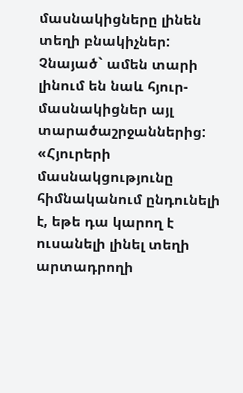մասնակիցները լինեն տեղի բնակիչներ: Չնայած` ամեն տարի լինում են նաև հյուր-մասնակիցներ այլ տարածաշրջաններից: «Հյուրերի մասնակցությունը հիմնականում ընդունելի է, եթե դա կարող է ուսանելի լինել տեղի արտադրողի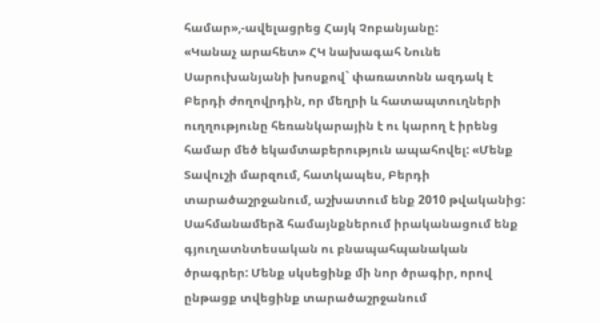համար»,-ավելացրեց Հայկ Չոբանյանը:
«Կանաչ արահետ» ՀԿ նախագահ Նունե Սարուխանյանի խոսքով` փառատոնն ազդակ է Բերդի ժողովրդին, որ մեղրի և հատապտուղների ուղղությունը հեռանկարային է ու կարող է իրենց համար մեծ եկամտաբերություն ապահովել: «Մենք Տավուշի մարզում, հատկապես, Բերդի տարածաշրջանում, աշխատում ենք 2010 թվականից: Սահմանամերձ համայնքներում իրականացում ենք գյուղատնտեսական ու բնապահպանական ծրագրեր: Մենք սկսեցինք մի նոր ծրագիր, որով ընթացք տվեցինք տարածաշրջանում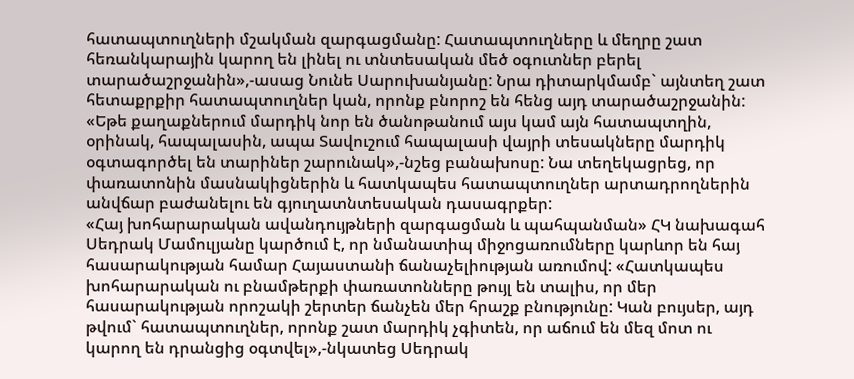հատապտուղների մշակման զարգացմանը: Հատապտուղները և մեղրը շատ հեռանկարային կարող են լինել ու տնտեսական մեծ օգուտներ բերել տարածաշրջանին»,-ասաց Նունե Սարուխանյանը: Նրա դիտարկմամբ` այնտեղ շատ հետաքրքիր հատապտուղներ կան, որոնք բնորոշ են հենց այդ տարածաշրջանին: «Եթե քաղաքներում մարդիկ նոր են ծանոթանում այս կամ այն հատապտղին, օրինակ, հապալասին, ապա Տավուշում հապալասի վայրի տեսակները մարդիկ օգտագործել են տարիներ շարունակ»,-նշեց բանախոսը: Նա տեղեկացրեց, որ փառատոնին մասնակիցներին և հատկապես հատապտուղներ արտադրողներին անվճար բաժանելու են գյուղատնտեսական դասագրքեր:
«Հայ խոհարարական ավանդույթների զարգացման և պահպանման» ՀԿ նախագահ Սեդրակ Մամուլյանը կարծում է, որ նմանատիպ միջոցառումները կարևոր են հայ հասարակության համար Հայաստանի ճանաչելիության առումով: «Հատկապես խոհարարական ու բնամթերքի փառատոնները թույլ են տալիս, որ մեր հասարակության որոշակի շերտեր ճանչեն մեր հրաշք բնությունը: Կան բույսեր, այդ թվում` հատապտուղներ, որոնք շատ մարդիկ չգիտեն, որ աճում են մեզ մոտ ու կարող են դրանցից օգտվել»,-նկատեց Սեդրակ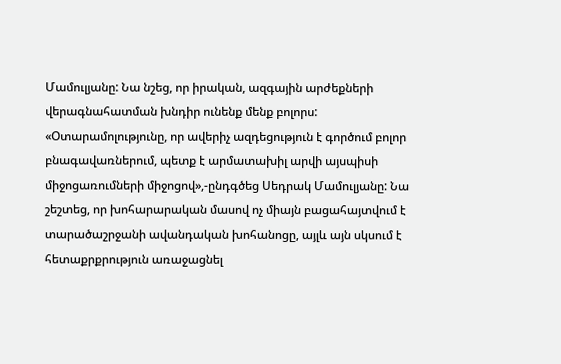Մամուլյանը: Նա նշեց, որ իրական, ազգային արժեքների վերագնահատման խնդիր ունենք մենք բոլորս: «Օտարամոլությունը, որ ավերիչ ազդեցություն է գործում բոլոր բնագավառներում, պետք է արմատախիլ արվի այսպիսի միջոցառումների միջոցով»,-ընդգծեց Սեդրակ Մամուլյանը: Նա շեշտեց, որ խոհարարական մասով ոչ միայն բացահայտվում է տարածաշրջանի ավանդական խոհանոցը, այլև այն սկսում է հետաքրքրություն առաջացնել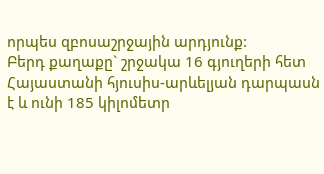որպես զբոսաշրջային արդյունք:
Բերդ քաղաքը` շրջակա 16 գյուղերի հետ Հայաստանի հյուսիս-արևելյան դարպասն է և ունի 185 կիլոմետր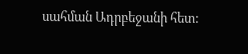սահման Ադրբեջանի հետ: